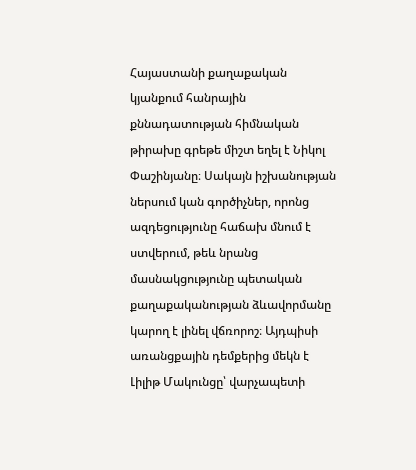Հայաստանի քաղաքական կյանքում հանրային քննադատության հիմնական թիրախը գրեթե միշտ եղել է Նիկոլ Փաշինյանը։ Սակայն իշխանության ներսում կան գործիչներ, որոնց ազդեցությունը հաճախ մնում է ստվերում, թեև նրանց մասնակցությունը պետական քաղաքականության ձևավորմանը կարող է լինել վճռորոշ։ Այդպիսի առանցքային դեմքերից մեկն է Լիլիթ Մակունցը՝ վարչապետի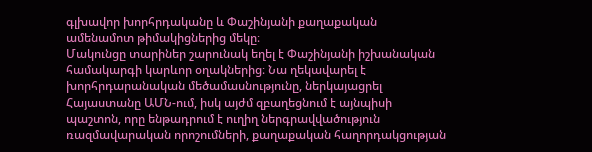գլխավոր խորհրդականը և Փաշինյանի քաղաքական ամենամոտ թիմակիցներից մեկը։
Մակունցը տարիներ շարունակ եղել է Փաշինյանի իշխանական համակարգի կարևոր օղակներից։ Նա ղեկավարել է խորհրդարանական մեծամասնությունը, ներկայացրել Հայաստանը ԱՄՆ-ում, իսկ այժմ զբաղեցնում է այնպիսի պաշտոն, որը ենթադրում է ուղիղ ներգրավվածություն ռազմավարական որոշումների, քաղաքական հաղորդակցության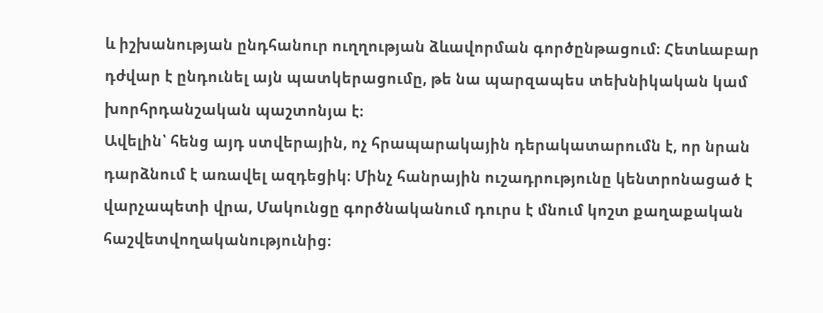և իշխանության ընդհանուր ուղղության ձևավորման գործընթացում։ Հետևաբար դժվար է ընդունել այն պատկերացումը, թե նա պարզապես տեխնիկական կամ խորհրդանշական պաշտոնյա է։
Ավելին՝ հենց այդ ստվերային, ոչ հրապարակային դերակատարումն է, որ նրան դարձնում է առավել ազդեցիկ։ Մինչ հանրային ուշադրությունը կենտրոնացած է վարչապետի վրա, Մակունցը գործնականում դուրս է մնում կոշտ քաղաքական հաշվետվողականությունից։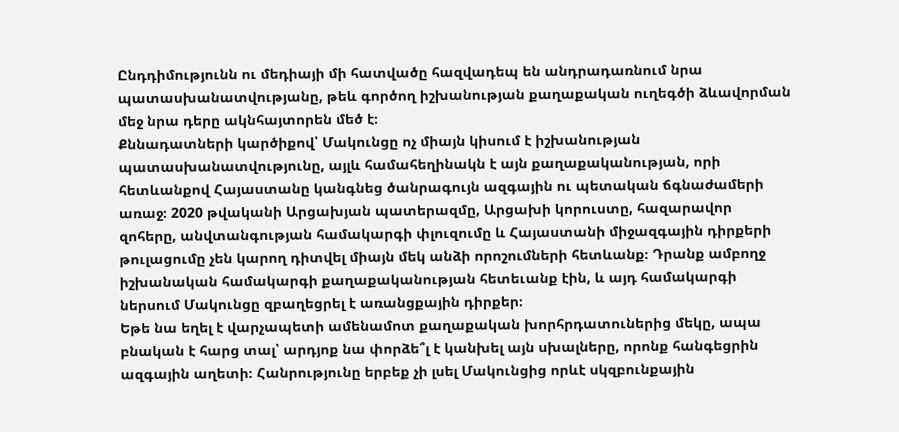Ընդդիմությունն ու մեդիայի մի հատվածը հազվադեպ են անդրադառնում նրա պատասխանատվությանը, թեև գործող իշխանության քաղաքական ուղեգծի ձևավորման մեջ նրա դերը ակնհայտորեն մեծ է։
Քննադատների կարծիքով՝ Մակունցը ոչ միայն կիսում է իշխանության պատասխանատվությունը, այլև համահեղինակն է այն քաղաքականության, որի հետևանքով Հայաստանը կանգնեց ծանրագույն ազգային ու պետական ճգնաժամերի առաջ։ 2020 թվականի Արցախյան պատերազմը, Արցախի կորուստը, հազարավոր զոհերը, անվտանգության համակարգի փլուզումը և Հայաստանի միջազգային դիրքերի թուլացումը չեն կարող դիտվել միայն մեկ անձի որոշումների հետևանք։ Դրանք ամբողջ իշխանական համակարգի քաղաքականության հետեւանք էին, և այդ համակարգի ներսում Մակունցը զբաղեցրել է առանցքային դիրքեր։
Եթե նա եղել է վարչապետի ամենամոտ քաղաքական խորհրդատուներից մեկը, ապա բնական է հարց տալ՝ արդյոք նա փորձե՞լ է կանխել այն սխալները, որոնք հանգեցրին ազգային աղետի։ Հանրությունը երբեք չի լսել Մակունցից որևէ սկզբունքային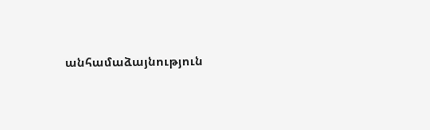անհամաձայնություն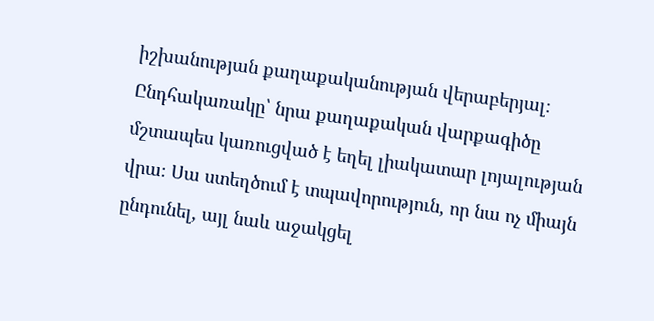իշխանության քաղաքականության վերաբերյալ։ Ընդհակառակը՝ նրա քաղաքական վարքագիծը մշտապես կառուցված է եղել լիակատար լոյալության վրա։ Սա ստեղծում է տպավորություն, որ նա ոչ միայն ընդունել, այլ նաև աջակցել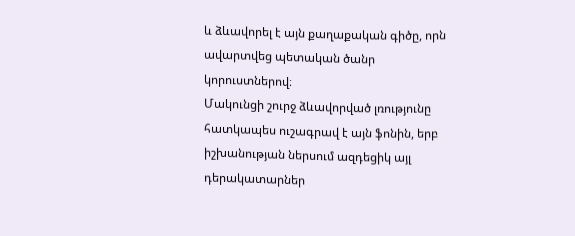և ձևավորել է այն քաղաքական գիծը, որն ավարտվեց պետական ծանր կորուստներով։
Մակունցի շուրջ ձևավորված լռությունը հատկապես ուշագրավ է այն ֆոնին, երբ իշխանության ներսում ազդեցիկ այլ դերակատարներ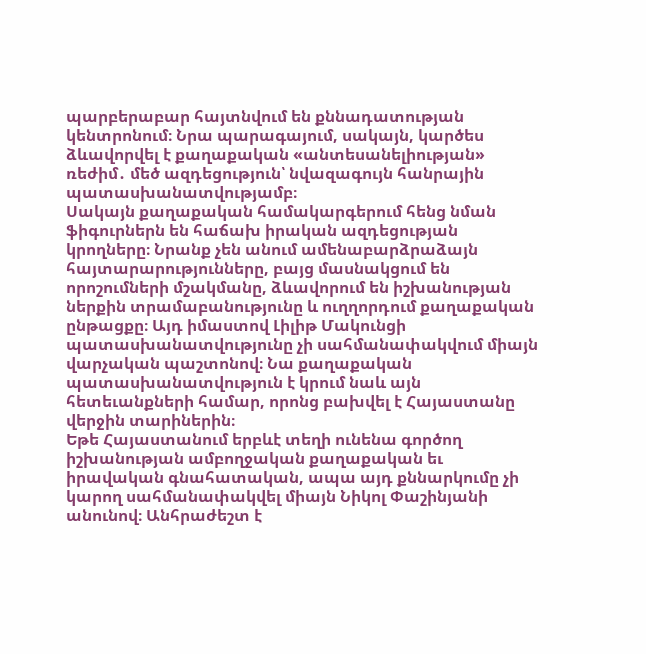պարբերաբար հայտնվում են քննադատության կենտրոնում։ Նրա պարագայում, սակայն, կարծես ձևավորվել է քաղաքական «անտեսանելիության» ռեժիմ․ մեծ ազդեցություն՝ նվազագույն հանրային պատասխանատվությամբ։
Սակայն քաղաքական համակարգերում հենց նման ֆիգուրներն են հաճախ իրական ազդեցության կրողները։ Նրանք չեն անում ամենաբարձրաձայն հայտարարությունները, բայց մասնակցում են որոշումների մշակմանը, ձևավորում են իշխանության ներքին տրամաբանությունը և ուղղորդում քաղաքական ընթացքը։ Այդ իմաստով Լիլիթ Մակունցի պատասխանատվությունը չի սահմանափակվում միայն վարչական պաշտոնով։ Նա քաղաքական պատասխանատվություն է կրում նաև այն հետեւանքների համար, որոնց բախվել է Հայաստանը վերջին տարիներին։
Եթե Հայաստանում երբևէ տեղի ունենա գործող իշխանության ամբողջական քաղաքական եւ իրավական գնահատական, ապա այդ քննարկումը չի կարող սահմանափակվել միայն Նիկոլ Փաշինյանի անունով։ Անհրաժեշտ է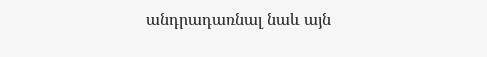անդրադառնալ նաև այն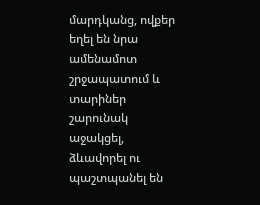մարդկանց, ովքեր եղել են նրա ամենամոտ շրջապատում և տարիներ շարունակ աջակցել, ձևավորել ու պաշտպանել են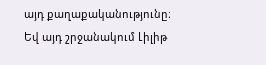այդ քաղաքականությունը։ Եվ այդ շրջանակում Լիլիթ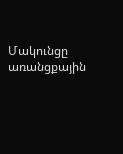Մակունցը առանցքային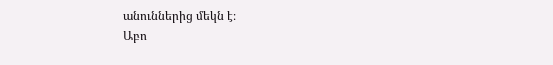անուններից մեկն է։
Աբո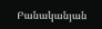Բանականյան